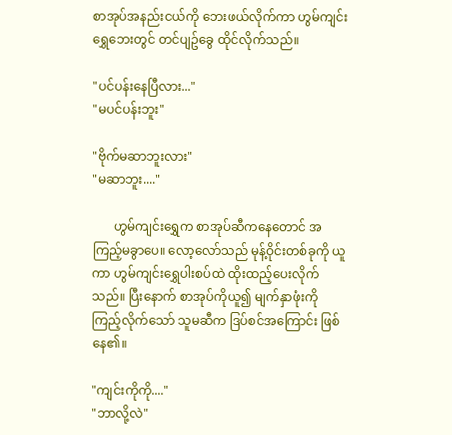စာအုပ်အနည်းငယ်ကို ဘေးဖယ်လိုက်ကာ ဟွမ်ကျင်းရွှေဘေးတွင် တင်ပျဥ်ခွေ ထိုင်လိုက်သည်။

"ပင်ပန်းနေပြီလား..."
"မပင်ပန်းဘူး"

"ဗိုက်မဆာဘူးလား"
"မဆာဘူး...."

       ဟွမ်ကျင်းရွှေက စာအုပ်ဆီကနေတောင် အကြည့်မခွာပေ။ လော့လော်သည် မုန့်ဝိုင်းတစ်ခုကို ယူကာ ဟွမ်ကျင်းရွှေပါးစပ်ထဲ ထိုးထည့်ပေးလိုက်သည်။ ပြီးနောက် စာအုပ်ကိုယူ၍ မျက်နှာဖုံးကိုကြည့်လိုက်သော် သူမဆီက ဒြပ်စင်အကြောင်း ဖြစ်နေ၏။

"ကျင်းကိုကို...."
"ဘာလို့လဲ"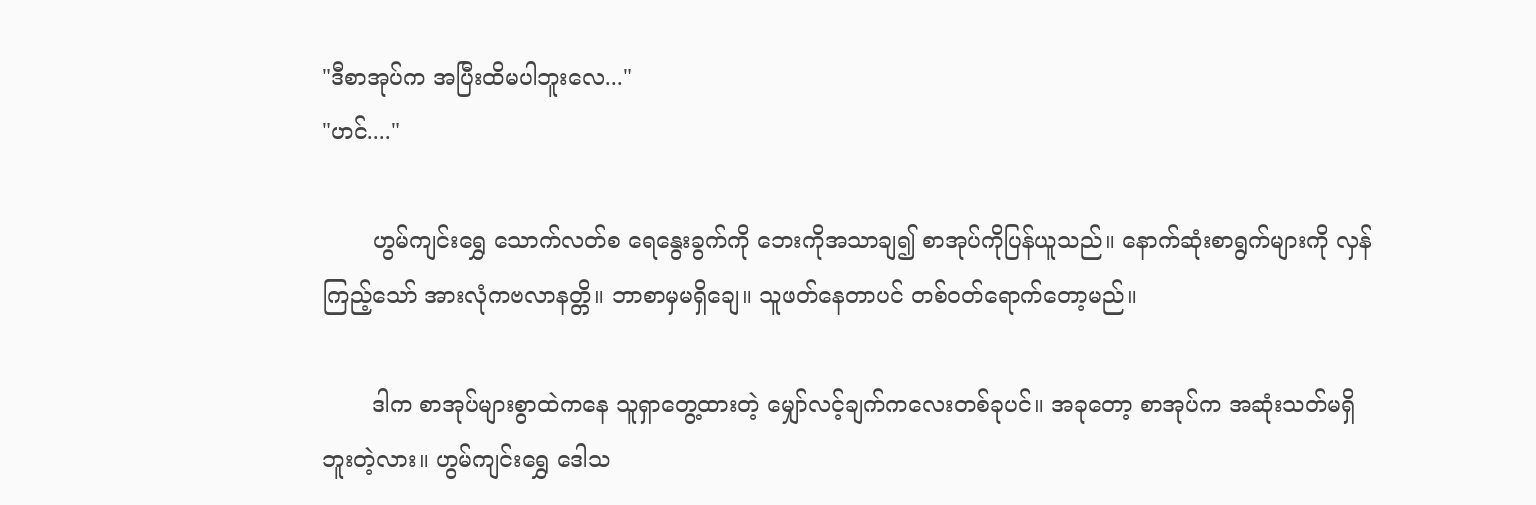"ဒီစာအုပ်က အပြီးထိမပါဘူးလေ..."
"ဟင်...."

       ဟွမ်ကျင်းရွှေ သောက်လတ်စ ရေနွေးခွက်ကို ဘေးကိုအသာချ၍ စာအုပ်ကိုပြန်ယူသည်။ နောက်ဆုံးစာရွက်များကို လှန်ကြည့်သော် အားလုံကဗလာနတ္တိ။ ဘာစာမှမရှိချေ။ သူဖတ်နေတာပင် တစ်ဝတ်ရောက်တော့မည်။

       ဒါက စာအုပ်များစွာထဲကနေ သူရှာတွေ့ထားတဲ့ မျှော်လင့်ချက်ကလေးတစ်ခုပင်။ အခုတော့ စာအုပ်က အဆုံးသတ်မရှိဘူးတဲ့လား။ ဟွမ်ကျင်းရွှေ ဒေါသ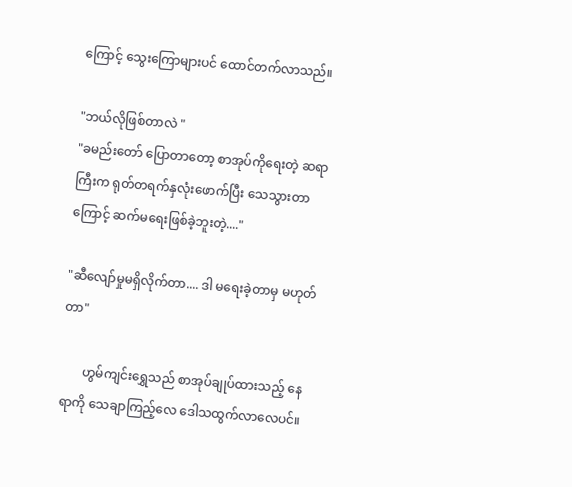ကြောင့် သွေးကြောများပင် ထောင်တက်လာသည်။

"ဘယ်လိုဖြစ်တာလဲ "
"ခမည်းတော် ပြောတာတော့ စာအုပ်ကိုရေးတဲ့ ဆရာကြီးက ရုတ်တရက်နှလုံးဖောက်ပြီး သေသွားတာကြောင့် ဆက်မရေးဖြစ်ခဲ့ဘူးတဲ့...."

"ဆီလျော်မှုမရှိလိုက်တာ.... ဒါ မရေးခဲ့တာမှ မဟုတ်တာ"

       ဟွမ်ကျင်းရွှေသည် စာအုပ်ချုပ်ထားသည့် နေရာကို သေချာကြည့်လေ ဒေါသထွက်လာလေပင်။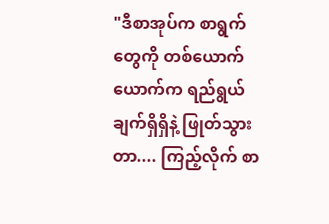"ဒီစာအုပ်က စာရွက်တွေကို တစ်ယောက်ယောက်က ရည်ရွယ်ချက်ရှိရှိနဲ့ ဖြုတ်သွားတာ.... ကြည့်လိုက် စာ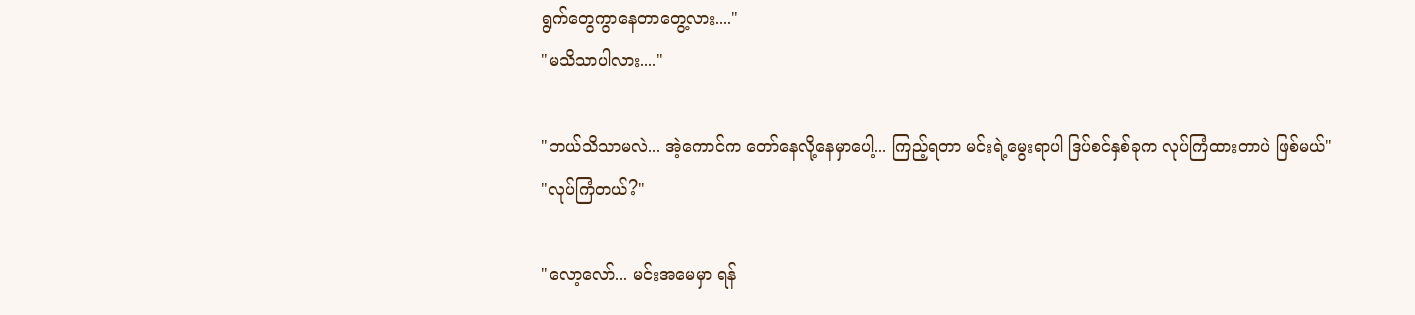ရွက်တွေကွာနေတာတွေ့လား...."
"မသိသာပါလား...."

"ဘယ်သိသာမလဲ... အဲ့ကောင်က တော်နေလို့နေမှာပေါ့... ကြည့်ရတာ မင်းရဲ့မွေးရာပါ ဒြပ်စင်နှစ်ခုက လုပ်ကြံထားတာပဲ ဖြစ်မယ်"
"လုပ်ကြံတယ်?"

"လော့လော်... မင်းအမေမှာ ရန်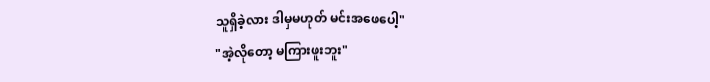သူရှိခဲ့လား ဒါမှမဟုတ် မင်းအဖေပေါ့"
"အဲ့လိုတော့ မကြားဖူးဘူး"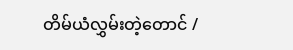တိမ်ယံလွှမ်းတဲ့တောင် /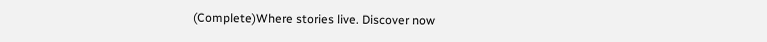(Complete)Where stories live. Discover now